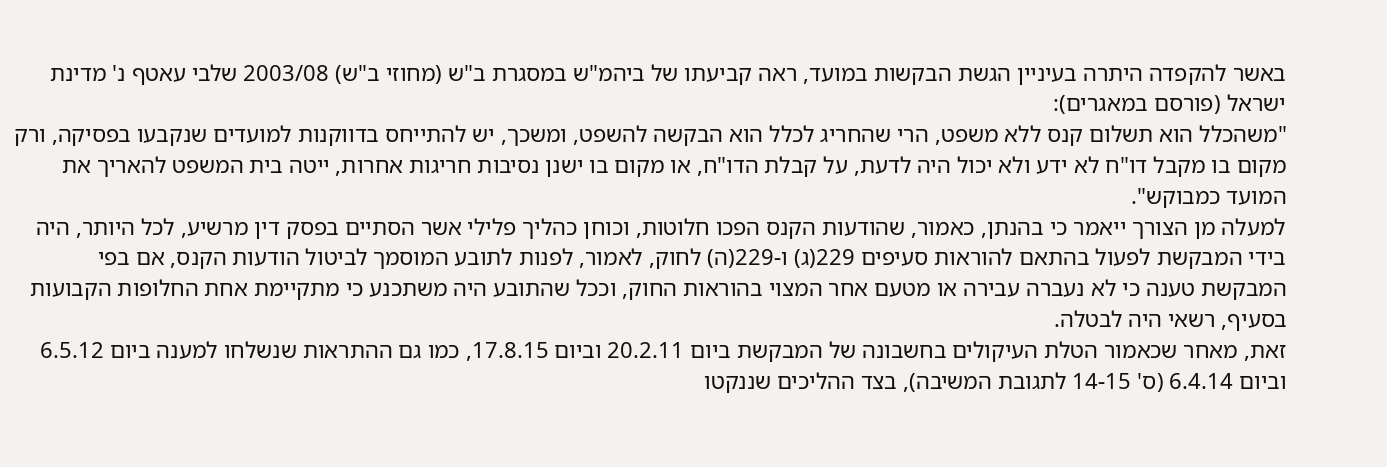באשר להקפדה היתרה בעיניין הגשת הבקשות במועד, ראה קביעתו של ביהמ"ש במסגרת ב"ש (מחוזי ב"ש) 2003/08 שלבי עאטף נ' מדינת ישראל (פורסם במאגרים):
"משהכלל הוא תשלום קנס ללא משפט, הרי שהחריג לכלל הוא הבקשה להשפט, ומשכך, יש להתייחס בדווקנות למועדים שנקבעו בפסיקה, ורק מקום בו מקבל דו"ח לא ידע ולא יכול היה לדעת, על קבלת הדו"ח, או מקום בו ישנן נסיבות חריגות אחרות, ייטה בית המשפט להאריך את המועד כמבוקש".
למעלה מן הצורך ייאמר כי בהנתן, כאמור, שהודעות הקנס הפכו חלוטות, וכוחן כהליך פלילי אשר הסתיים בפסק דין מרשיע, לכל היותר, היה בידי המבקשת לפעול בהתאם להוראות סעיפים 229(ג) ו-229(ה) לחוק, לאמור, לפנות לתובע המוסמך לביטול הודעות הקנס, אם בפי המבקשת טענה כי לא נעברה עבירה או מטעם אחר המצוי בהוראות החוק, וככל שהתובע היה משתכנע כי מתקיימת אחת החלופות הקבועות בסעיף, רשאי היה לבטלה.
זאת, מאחר שכאמור הטלת העיקולים בחשבונה של המבקשת ביום 20.2.11 וביום 17.8.15, כמו גם ההתראות שנשלחו למענה ביום 6.5.12 וביום 6.4.14 (ס' 14-15 לתגובת המשיבה), בצד ההליכים שננקטו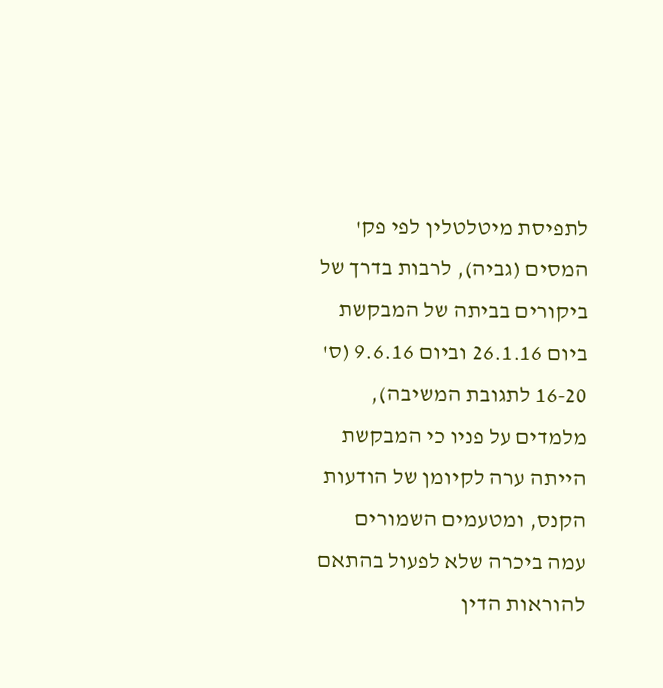לתפיסת מיטלטלין לפי פק' המסים (גביה), לרבות בדרך של ביקורים בביתה של המבקשת ביום 26.1.16 וביום 9.6.16 (ס' 16-20 לתגובת המשיבה), מלמדים על פניו כי המבקשת הייתה ערה לקיומן של הודעות הקנס, ומטעמים השמורים עמה ביכרה שלא לפעול בהתאם להוראות הדין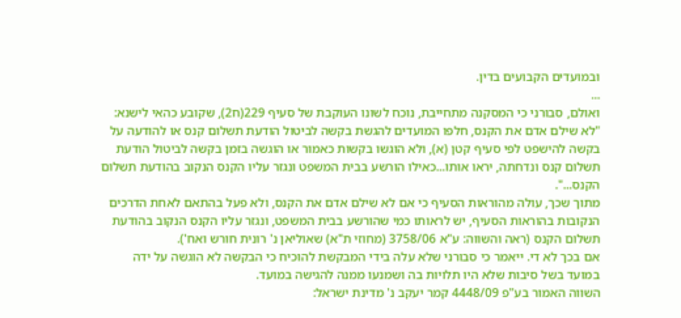ובמועדים הקבועים בדין.
...
ואולם, סבורני כי המסקנה מתחייבת, נוכח לשונו העוקבת של סעיף 229(ח2), שקובע כהאי לישנא:
"לא שילם אדם את הקנס, חלפו המועדים להגשת בקשה לביטול הודעת תשלום קנס או להודעה על בקשה להישפט לפי סעיף קטן (א), ולא הוגשו בקשות כאמור או הוגשה בזמן בקשה לביטול הודעת תשלום קנס ונדחתה, יראו אותו...כאילו הורשע בבית המשפט ונגזר עליו הקנס הנקוב בהודעת תשלום הקנס...".
מתוך שכך, עולה מהוראות הסעיף כי אם לא שילם אדם את הקנס, ולא פעל בהתאם לאחת הדרכים הנקובות בהוראות הסעיף, יש לראותו כמי שהורשע בבית המשפט, ונגזר עליו הקנס הנקוב בהודעת תשלום הקנס (ראה והשווה: ע"א 3758/06 (מחוזי ת"א) שאוליאן נ' רונית חורש ואח').
אם בכך לא די. ייאמר כי סבורני שלא עלה בידי המבקשת להוכיח כי הבקשה לא הוגשה על ידה במועד בשל סיבות שלא היו תלויות בה ושמנעו ממנה להגישה במועד.
השווה האמור בע"פ 4448/09 קמר יעקב נ' מדינת ישראל: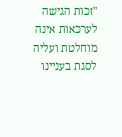"זכות הגישה לערכאות אינה מוחלטת ועליה לסגת בעניינו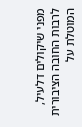מפני שיקולים דלעיל, לרבות החובה הציבורית המוטלת על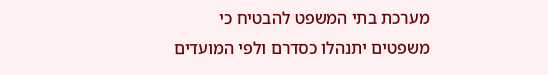מערכת בתי המשפט להבטיח כי משפטים יתנהלו כסדרם ולפי המועדים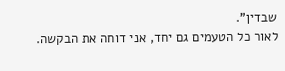שבדין".
לאור כל הטעמים גם יחד, אני דוחה את הבקשה.